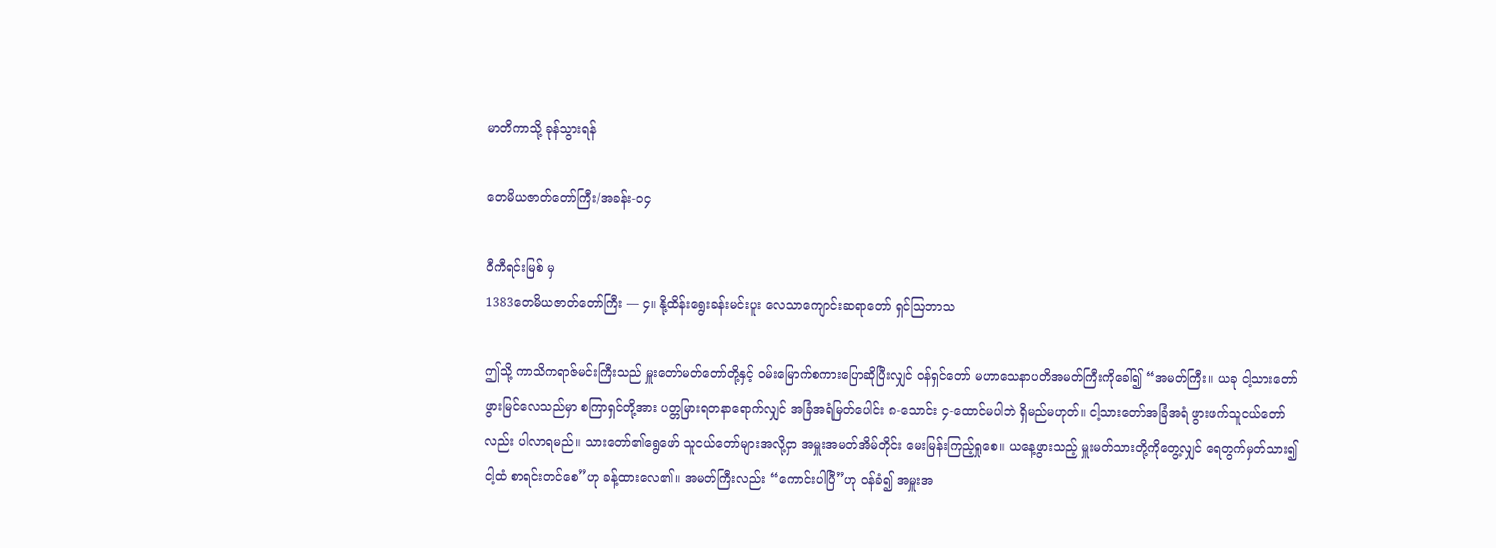မာတိကာသို့ ခုန်သွားရန်

တေမိယဇာတ်တော်ကြီး/အခန်း-၀၄

ဝီကီရင်းမြစ် မှ
1383တေမိယဇာတ်တော်ကြီး — ၄။ နို့ထိန်းရွေးခန်းမင်းပူး လေသာကျောင်းဆရာတော် ရှင်ဩဘာသ

ဤသို့ ကာသိကရာဇ်မင်းကြီးသည် မှူးတော်မတ်တော်တို့နှင့် ဝမ်းမြောက်စကားပြောဆိုပြီးလျှင် ဝန်ရှင်တော် မဟာသေနာပတိအမတ်ကြီးကိုခေါ်၍ “အမတ်ကြီး။ ယခု ငါ့သားတော် ဖွားမြင်လေသည်မှာ စကြာရှင်တို့အား ပတ္တမြားရတနာရောက်လျှင် အခြံအရံမြတ်ပေါင်း ၈-သောင်း ၄-ထောင်မပါဘဲ ရှိမည်မဟုတ်။ ငါ့သားတော်အခြံအရံ ဖွားဖက်သူငယ်တော်လည်း ပါလာရမည်။ သားတော်၏ရွေဖော် သူငယ်တော်များအလို့ငှာ အမှူးအမတ်အိမ်တိုင်း မေးမြန်းကြည့်ရှုစေ။ ယနေ့ဖွားသည့် မှူးမတ်သားတို့ကိုတွေ့လျှင် ရေတွက်မှတ်သား၍ ငါ့ထံ စာရင်းတင်စေ”ဟု ခန့်ထားလေ၏။ အမတ်ကြီးလည်း “ကောင်းပါပြီ”ဟု ဝန်ခံ၍ အမှူးအ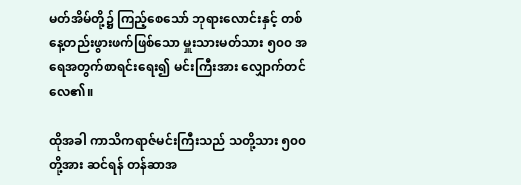မတ်အိမ်တို့၌ ကြည့်စေသော် ဘုရားလောင်းနှင့် တစ်နေ့တည်းဖွားဖက်ဖြစ်သော မှူးသားမတ်သား ၅၀၀ အရေအတွက်စာရင်းရေး၍ မင်းကြီးအား လျှောက်တင်လေ၏။

ထိုအခါ ကာသိကရာဇ်မင်းကြီးသည် သတို့သား ၅၀၀တို့အား ဆင်ရန် တန်ဆာအ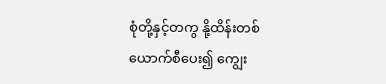စုံတို့နှင့်တကွ နို့ထိန်းတစ်ယောက်စီပေး၍ ကျွေး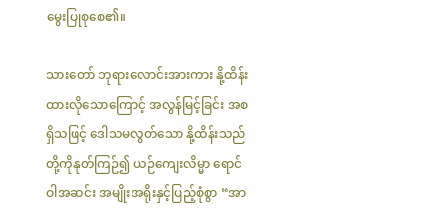မွေးပြုစုစေ၏။

သားတော် ဘုရားလောင်းအားကား နို့ထိန်းထားလိုသောကြောင့် အလွန်မြင့်ခြင်း အစရှိသဖြင့် ဒေါသမလွတ်သော နို့ထိန်းသည်တို့ကိုနုတ်ကြဉ်၍ ယဉ်ကျေးလိမ္မာ ရောင်ဝါအဆင်း အမျိုးအရိုးနှင့်ပြည့်စုံစွာ “အာ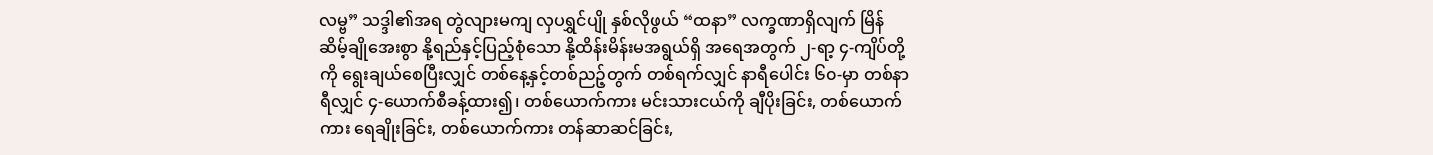လမ္ဗ” သဒ္ဒါ၏အရ တွဲလျားမကျ လှပရွှင်ပျို နှစ်လိုဖွယ် “ထနာ” လက္ခဏာရှိလျက် မြိန်ဆိမ့်ချိုအေးစွာ နို့ရည်နှင့်ပြည့်စုံသော နို့ထိန်းမိန်းမအရွယ်ရှိ အရေအတွက် ၂-ရာ့ ၄-ကျိပ်တို့ကို ရွေးချယ်စေပြီးလျှင် တစ်နေ့နှင့်တစ်ညဉ့်တွက် တစ်ရက်လျှင် နာရီပေါင်း ၆၀-မှာ တစ်နာရီလျှင် ၄-ယောက်စီခန့်ထား၍၊ တစ်ယောက်ကား မင်းသားငယ်ကို ချီပိုးခြင်း, တစ်ယောက်ကား ရေချိုးခြင်း, တစ်ယောက်ကား တန်ဆာဆင်ခြင်း,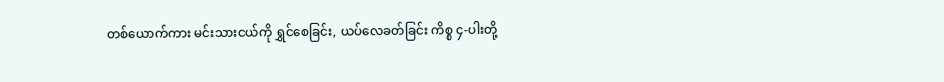တစ်ယောက်ကား မင်းသားငယ်ကို ရွှင်စေခြင်း, ယပ်လေခတ်ခြင်း ကိစ္စ ၄-ပါးတို့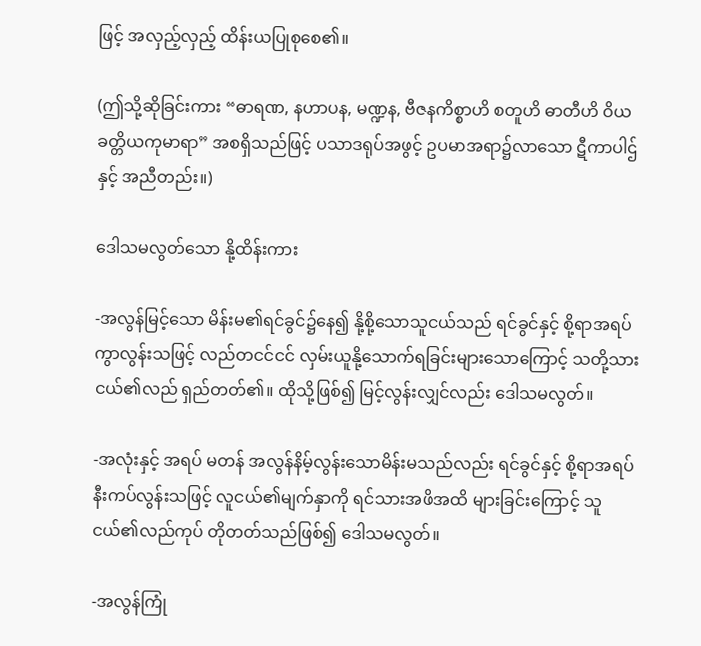ဖြင့် အလှည့်လှည့် ထိန်းယပြုစုစေ၏။

(ဤသို့ဆိုခြင်းကား “ဓာရဏ, နဟာပန, မဏ္ဍန, ဗီဇနကိစ္စာဟိ စတူဟိ ဓာတီဟိ ဝိယ ခတ္တိယကုမာရာ” အစရှိသည်ဖြင့် ပသာဒရုပ်အဖွင့် ဥပမာအရာ၌လာသော ဋီကာပါဌ်နှင့် အညီတည်း။)

ဒေါသမလွတ်သော နို့ထိန်းကား

-အလွန်မြင့်သော မိန်းမ၏ရင်ခွင်၌နေ၍ နို့စို့သောသူငယ်သည် ရင်ခွင်နှင့် စို့ရာအရပ် ကွာလွန်းသဖြင့် လည်တငင်ငင် လှမ်းယူနို့သောက်ရခြင်းများသောကြောင့် သတို့သားငယ်၏လည် ရှည်တတ်၏။ ထိုသို့ဖြစ်၍ မြင့်လွန်းလျှင်လည်း ဒေါသမလွတ်။

-အလုံးနှင့် အရပ် မတန် အလွန်နိမ့်လွန်းသောမိန်းမသည်လည်း ရင်ခွင်နှင့် စို့ရာအရပ် နီးကပ်လွန်းသဖြင့် လူငယ်၏မျက်နှာကို ရင်သားအဖိအထိ များခြင်းကြောင့် သူငယ်၏လည်ကုပ် တိုတတ်သည်ဖြစ်၍ ဒေါသမလွတ်။

-အလွန်ကြုံ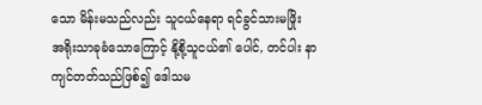သော မိန်းမသည်လည်း သူငယ်နေရာ ရင်ခွင်သားမဖြိုး အရိုးသာခုခံသောကြောင့် နို့စို့သူငယ်၏ ပေါင်, တင်ပါး နာကျင်တတ်သည်ဖြစ်၍ ဒေါသမ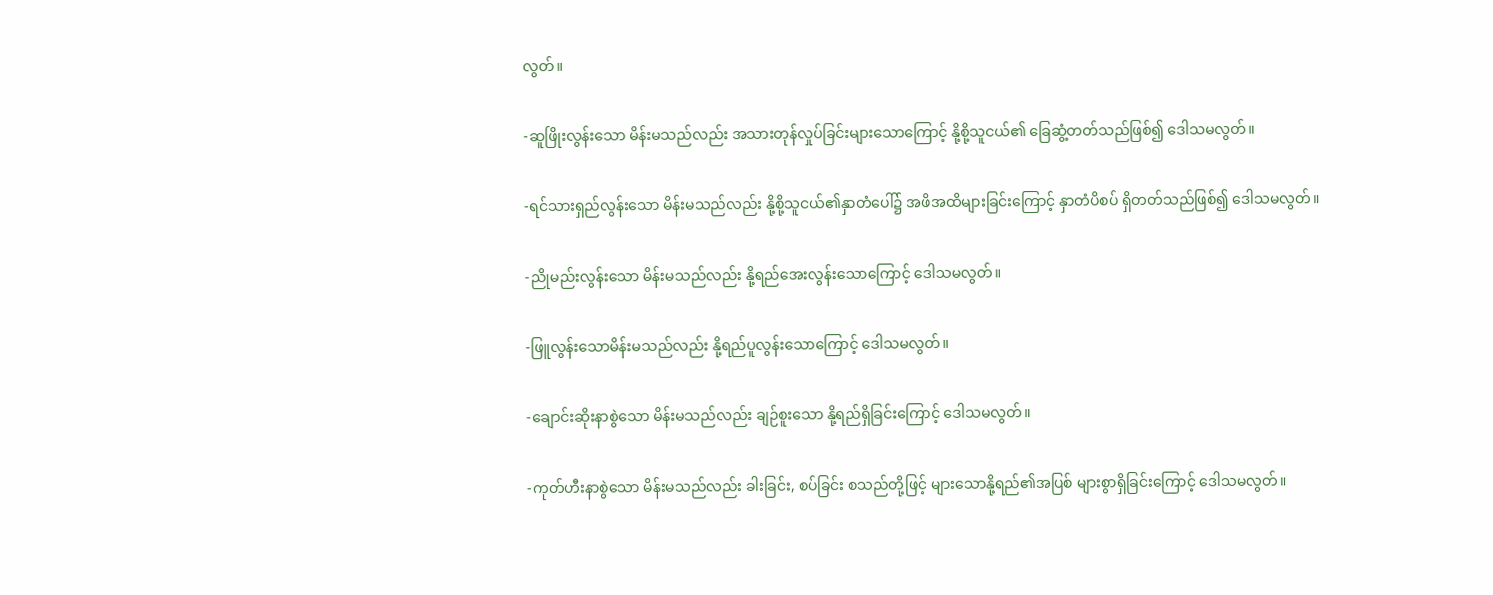လွတ်။

-ဆူဖြိုးလွန်းသော မိန်းမသည်လည်း အသားတုန်လှုပ်ခြင်းများသောကြောင့် နို့စို့သူငယ်၏ ခြေဆွံ့တတ်သည်ဖြစ်၍ ဒေါသမလွတ်။

-ရင်သားရှည်လွန်းသော မိန်းမသည်လည်း နို့စို့သူငယ်၏နှာတံပေါ်၌ အဖိအထိများခြင်းကြောင့် နှာတံပိစပ် ရှိတတ်သည်ဖြစ်၍ ဒေါသမလွတ်။

-ညိုမည်းလွန်းသော မိန်းမသည်လည်း နို့ရည်အေးလွန်းသောကြောင့် ဒေါသမလွတ်။

-ဖြူလွန်းသောမိန်းမသည်လည်း နို့ရည်ပူလွန်းသောကြောင့် ဒေါသမလွတ်။

-ချောင်းဆိုးနာစွဲသော မိန်းမသည်လည်း ချဉ်စူးသော နို့ရည်ရှိခြင်းကြောင့် ဒေါသမလွတ်။

-ကုတ်ဟီးနာစွဲသော မိန်းမသည်လည်း ခါးခြင်း, စပ်ခြင်း စသည်တို့ဖြင့် များသောနို့ရည်၏အပြစ် များစွာရှိခြင်းကြောင့် ဒေါသမလွတ်။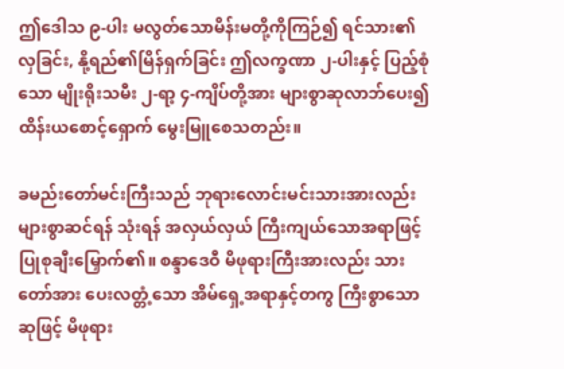ဤဒေါသ ၉-ပါး မလွတ်သောမိန်းမတို့ကိုကြဉ်၍ ရင်သား၏လှခြင်း, နို့ရည်၏မြိန်ရှက်ခြင်း ဤလက္ခဏာ ၂-ပါးနှင့် ပြည့်စုံသော မျိုးရိုးသမီး ၂-ရာ့ ၄-ကျိပ်တို့အား များစွာဆုလာဘ်ပေး၍ ထိန်းယစောင့်ရှောက် မွေးမြူစေသတည်း။

ခမည်းတော်မင်းကြီးသည် ဘုရားလောင်းမင်းသားအားလည်း များစွာဆင်ရန် သုံးရန် အလှယ်လှယ် ကြီးကျယ်သောအရာဖြင့် ပြုစုချီးမြှောက်၏။ စန္ဒာဒေဝီ မိဖုရားကြီးအားလည်း သားတော်အား ပေးလတ္တံ့သော အိမ်ရှေ့အရာနှင့်တကွ ကြီးစွာသောဆုဖြင့် မိဖုရား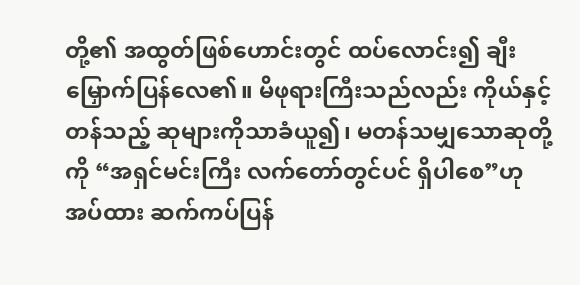တို့၏ အထွတ်ဖြစ်ဟောင်းတွင် ထပ်လောင်း၍ ချီးမြှောက်ပြန်လေ၏။ မိဖုရားကြီးသည်လည်း ကိုယ်နှင့်တန်သည့် ဆုများကိုသာခံယူ၍၊ မတန်သမျှသောဆုတို့ကို “အရှင်မင်းကြီး လက်တော်တွင်ပင် ရှိပါစေ”ဟု အပ်ထား ဆက်ကပ်ပြန်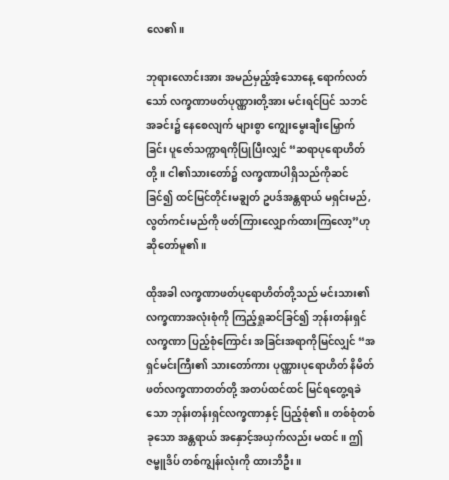လေ၏။

ဘုရားလောင်းအား အမည်မှည့်အံ့သောနေ့ ရောက်လတ်သော် လက္ခဏာဖတ်ပုဏ္ဏားတို့အား မင်းရင်ပြင် သဘင်အခင်း၌ နေစေလျက် များစွာ ကျွေးမွေးချီးမြှောက်ခြင်း ပူဇော်သက္ကာရကိုပြုပြီးလျှင် “ဆရာပုရောဟိတ်တို့။ ငါ၏သားတော်၌ လက္ခဏာပါရှိသည်ကိုဆင်ခြင်၍ ထင်မြင်တိုင်းမချွတ် ဥပဒ်အန္တရာယ် မရှင်းမည်, လွတ်ကင်းမည်ကို ဖတ်ကြားလျှောက်ထားကြလော့”ဟု ဆိုတော်မူ၏။

ထိုအခါ လက္ခဏာဖတ်ပုရောဟိတ်တို့သည် မင်းသား၏ လက္ခဏာအလုံးစုံကို ကြည့်ရှုဆင်ခြင်၍ ဘုန်းတန်းရှင်လက္ခဏာ ပြည့်စုံကြောင်း အခြင်းအရာကိုမြင်လျှင် “အရှင်မင်းကြီး၏ သားတော်ကား ပုဏ္ဏားပုရောဟိတ် နိမိတ်ဖတ်လက္ခဏာတတ်တို့ အတပ်ထင်ထင် မြင်ရတွေ့ရခဲသော ဘုန်းတန်းရှင်လက္ခဏာနှင့် ပြည့်စုံ၏။ တစ်စုံတစ်ခုသော အန္တရာယ် အနှောင့်အယှက်လည်း မထင်။ ဤဇမ္ဗူဒိပ် တစ်ကျွန်းလုံးကို ထားဘိဦး။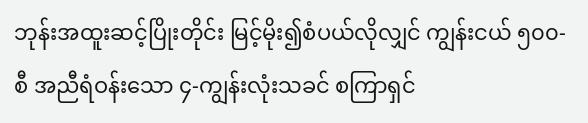ဘုန်းအထူးဆင့်ပြိုးတိုင်း မြင့်မိုး၍စံပယ်လိုလျှင် ကျွန်းငယ် ၅၀၀-စီ အညီရံဝန်းသော ၄-ကျွန်းလုံးသခင် စကြာရှင်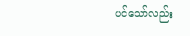ပင်သော်လည်း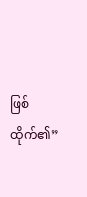ဖြစ်ထိုက်၏”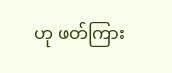ဟု ဖတ်ကြား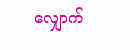လျှောက်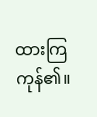ထားကြကုန်၏။